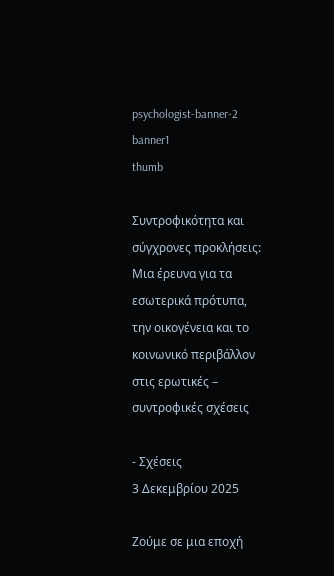psychologist-banner-2
banner1
thumb

Συντροφικότητα και σύγχρονες προκλήσεις: Μια έρευνα για τα εσωτερικά πρότυπα, την οικογένεια και το κοινωνικό περιβάλλον στις ερωτικές – συντροφικές σχέσεις

- Σχέσεις
3 Δεκεμβρίου 2025

Ζούμε σε μια εποχή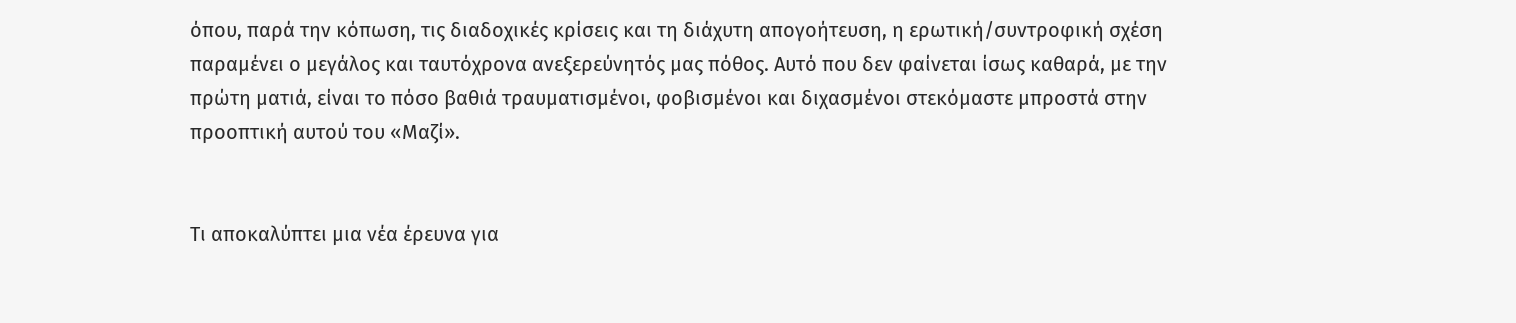όπου, παρά την κόπωση, τις διαδοχικές κρίσεις και τη διάχυτη απογοήτευση, η ερωτική/συντροφική σχέση παραμένει ο μεγάλος και ταυτόχρονα ανεξερεύνητός μας πόθος. Αυτό που δεν φαίνεται ίσως καθαρά, με την πρώτη ματιά, είναι το πόσο βαθιά τραυματισμένοι, φοβισμένοι και διχασμένοι στεκόμαστε μπροστά στην προοπτική αυτού του «Μαζί».


Τι αποκαλύπτει μια νέα έρευνα για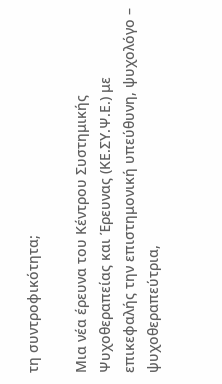τη συντροφικότητα;

Μια νέα έρευνα του Κέντρου Συστημικής Ψυχοθεραπείας και Έρευνας (ΚΕ.ΣΥ.Ψ.Ε.) με επικεφαλής την επιστημονική υπεύθυνη, ψυχολόγο – ψυχοθεραπεύτρια,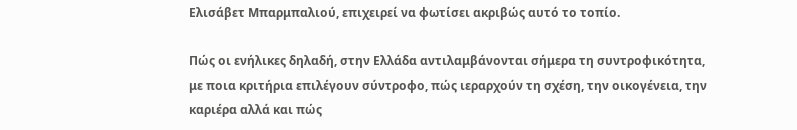Ελισάβετ Μπαρμπαλιού, επιχειρεί να φωτίσει ακριβώς αυτό το τοπίο.

Πώς οι ενήλικες δηλαδή, στην Ελλάδα αντιλαμβάνονται σήμερα τη συντροφικότητα, με ποια κριτήρια επιλέγουν σύντροφο, πώς ιεραρχούν τη σχέση, την οικογένεια, την καριέρα αλλά και πώς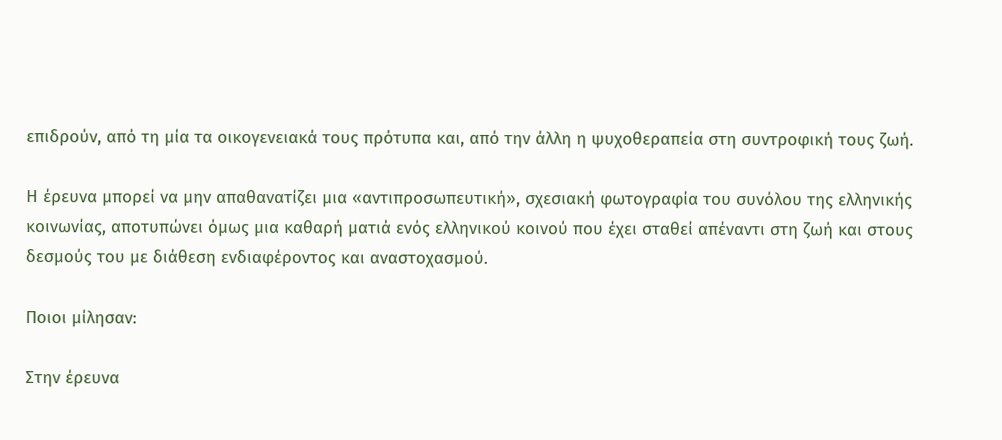επιδρούν, από τη μία τα οικογενειακά τους πρότυπα και, από την άλλη η ψυχοθεραπεία στη συντροφική τους ζωή.

Η έρευνα μπορεί να μην απαθανατίζει μια «αντιπροσωπευτική», σχεσιακή φωτογραφία του συνόλου της ελληνικής κοινωνίας, αποτυπώνει όμως μια καθαρή ματιά ενός ελληνικού κοινού που έχει σταθεί απέναντι στη ζωή και στους δεσμούς του με διάθεση ενδιαφέροντος και αναστοχασμού.

Ποιοι μίλησαν:

Στην έρευνα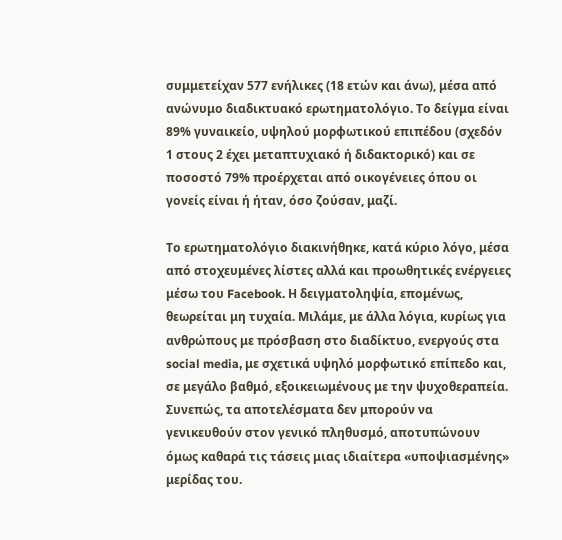συμμετείχαν 577 ενήλικες (18 ετών και άνω), μέσα από ανώνυμο διαδικτυακό ερωτηματολόγιο. Το δείγμα είναι 89% γυναικείο, υψηλού μορφωτικού επιπέδου (σχεδόν 1 στους 2 έχει μεταπτυχιακό ή διδακτορικό) και σε ποσοστό 79% προέρχεται από οικογένειες όπου οι γονείς είναι ή ήταν, όσο ζούσαν, μαζί.

Το ερωτηματολόγιο διακινήθηκε, κατά κύριο λόγο, μέσα από στοχευμένες λίστες αλλά και προωθητικές ενέργειες μέσω του Facebook. Η δειγματοληψία, επομένως, θεωρείται μη τυχαία. Μιλάμε, με άλλα λόγια, κυρίως για ανθρώπους με πρόσβαση στο διαδίκτυο, ενεργούς στα social media, με σχετικά υψηλό μορφωτικό επίπεδο και, σε μεγάλο βαθμό, εξοικειωμένους με την ψυχοθεραπεία. Συνεπώς, τα αποτελέσματα δεν μπορούν να γενικευθούν στον γενικό πληθυσμό, αποτυπώνουν όμως καθαρά τις τάσεις μιας ιδιαίτερα «υποψιασμένης» μερίδας του.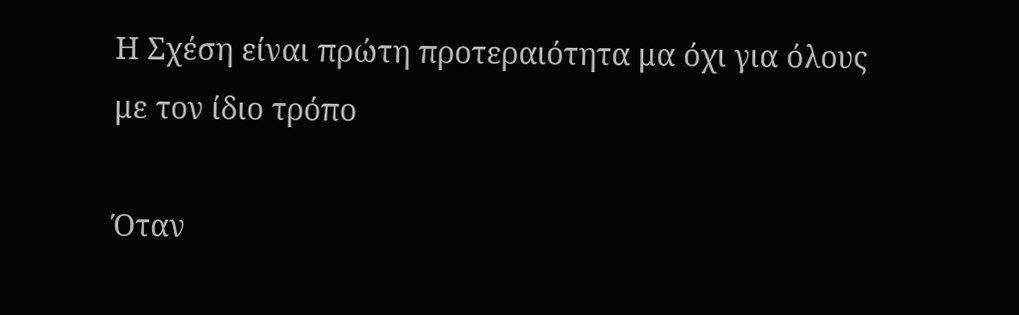Η Σχέση είναι πρώτη προτεραιότητα μα όχι για όλους με τον ίδιο τρόπο

Όταν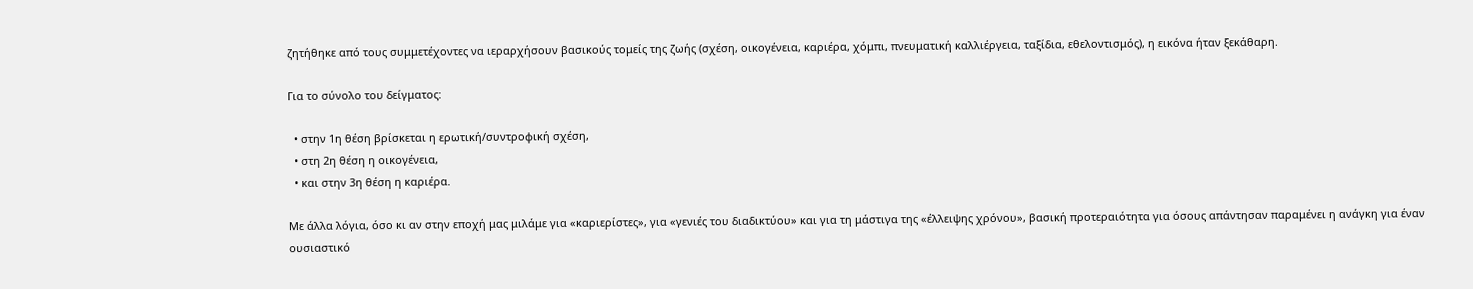ζητήθηκε από τους συμμετέχοντες να ιεραρχήσουν βασικούς τομείς της ζωής (σχέση, οικογένεια, καριέρα, χόμπι, πνευματική καλλιέργεια, ταξίδια, εθελοντισμός), η εικόνα ήταν ξεκάθαρη.

Για το σύνολο του δείγματος:

  • στην 1η θέση βρίσκεται η ερωτική/συντροφική σχέση,
  • στη 2η θέση η οικογένεια,
  • και στην 3η θέση η καριέρα.

Με άλλα λόγια, όσο κι αν στην εποχή μας μιλάμε για «καριερίστες», για «γενιές του διαδικτύου» και για τη μάστιγα της «έλλειψης χρόνου», βασική προτεραιότητα για όσους απάντησαν παραμένει η ανάγκη για έναν ουσιαστικό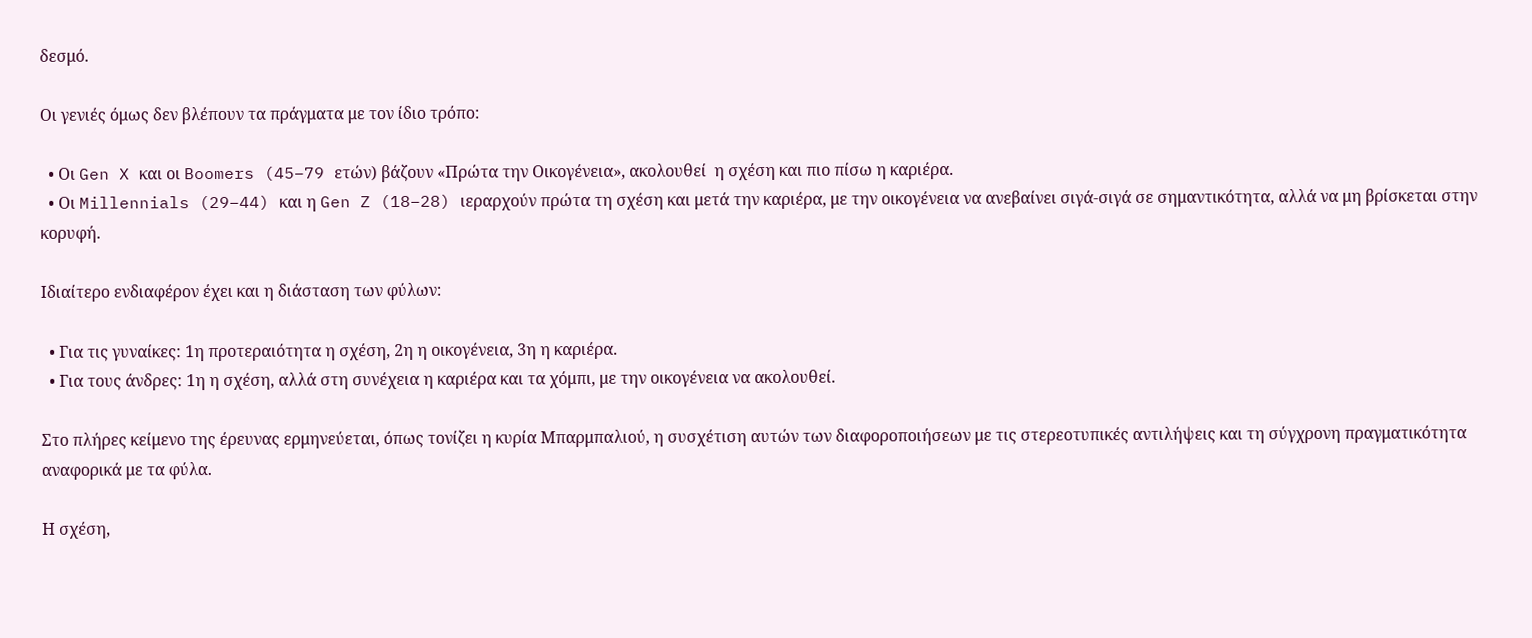δεσμό.

Οι γενιές όμως δεν βλέπουν τα πράγματα με τον ίδιο τρόπο:

  • Οι Gen X και οι Boomers (45–79 ετών) βάζουν «Πρώτα την Οικογένεια», ακολουθεί  η σχέση και πιο πίσω η καριέρα.
  • Οι Millennials (29–44) και η Gen Z (18–28) ιεραρχούν πρώτα τη σχέση και μετά την καριέρα, με την οικογένεια να ανεβαίνει σιγά-σιγά σε σημαντικότητα, αλλά να μη βρίσκεται στην κορυφή.

Ιδιαίτερο ενδιαφέρον έχει και η διάσταση των φύλων:

  • Για τις γυναίκες: 1η προτεραιότητα η σχέση, 2η η οικογένεια, 3η η καριέρα.
  • Για τους άνδρες: 1η η σχέση, αλλά στη συνέχεια η καριέρα και τα χόμπι, με την οικογένεια να ακολουθεί.

Στο πλήρες κείμενο της έρευνας ερμηνεύεται, όπως τονίζει η κυρία Μπαρμπαλιού, η συσχέτιση αυτών των διαφοροποιήσεων με τις στερεοτυπικές αντιλήψεις και τη σύγχρονη πραγματικότητα αναφορικά με τα φύλα.

Η σχέση,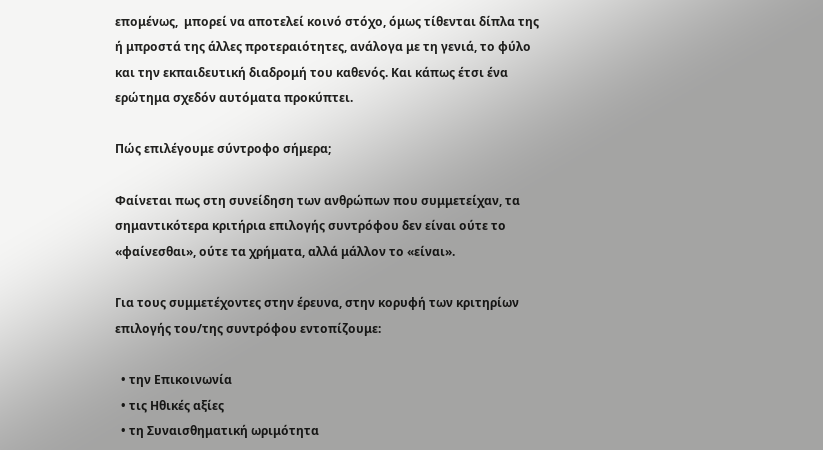επομένως,  μπορεί να αποτελεί κοινό στόχο, όμως τίθενται δίπλα της ή μπροστά της άλλες προτεραιότητες, ανάλογα με τη γενιά, το φύλο και την εκπαιδευτική διαδρομή του καθενός. Και κάπως έτσι ένα ερώτημα σχεδόν αυτόματα προκύπτει.

Πώς επιλέγουμε σύντροφο σήμερα;

Φαίνεται πως στη συνείδηση των ανθρώπων που συμμετείχαν, τα σημαντικότερα κριτήρια επιλογής συντρόφου δεν είναι ούτε το «φαίνεσθαι», ούτε τα χρήματα, αλλά μάλλον το «είναι».

Για τους συμμετέχοντες στην έρευνα, στην κορυφή των κριτηρίων επιλογής του/της συντρόφου εντοπίζουμε:

  • την Επικοινωνία
  • τις Ηθικές αξίες
  • τη Συναισθηματική ωριμότητα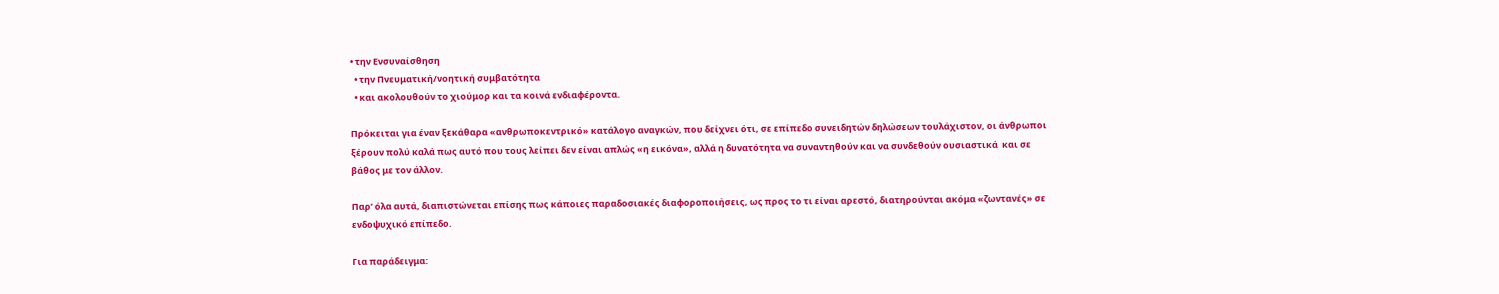• την Ενσυναίσθηση
  • την Πνευματική/νοητική συμβατότητα
  • και ακολουθούν το χιούμορ και τα κοινά ενδιαφέροντα.

Πρόκειται για έναν ξεκάθαρα «ανθρωποκεντρικό» κατάλογο αναγκών, που δείχνει ότι, σε επίπεδο συνειδητών δηλώσεων τουλάχιστον, οι άνθρωποι ξέρουν πολύ καλά πως αυτό που τους λείπει δεν είναι απλώς «η εικόνα», αλλά η δυνατότητα να συναντηθούν και να συνδεθούν ουσιαστικά  και σε βάθος με τον άλλον.

Παρ’ όλα αυτά, διαπιστώνεται επίσης πως κάποιες παραδοσιακές διαφοροποιήσεις, ως προς το τι είναι αρεστό, διατηρούνται ακόμα «ζωντανές» σε ενδοψυχικό επίπεδο.

Για παράδειγμα: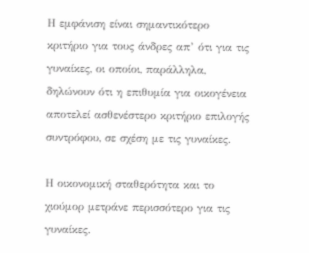Η εμφάνιση είναι σημαντικότερο κριτήριο για τους άνδρες απ’ ότι για τις γυναίκες, οι οποίοι, παράλληλα, δηλώνουν ότι η επιθυμία για οικογένεια αποτελεί ασθενέστερο κριτήριο επιλογής συντρόφου, σε σχέση με τις γυναίκες.

Η οικονομική σταθερότητα και το χιούμορ μετράνε περισσότερο για τις γυναίκες.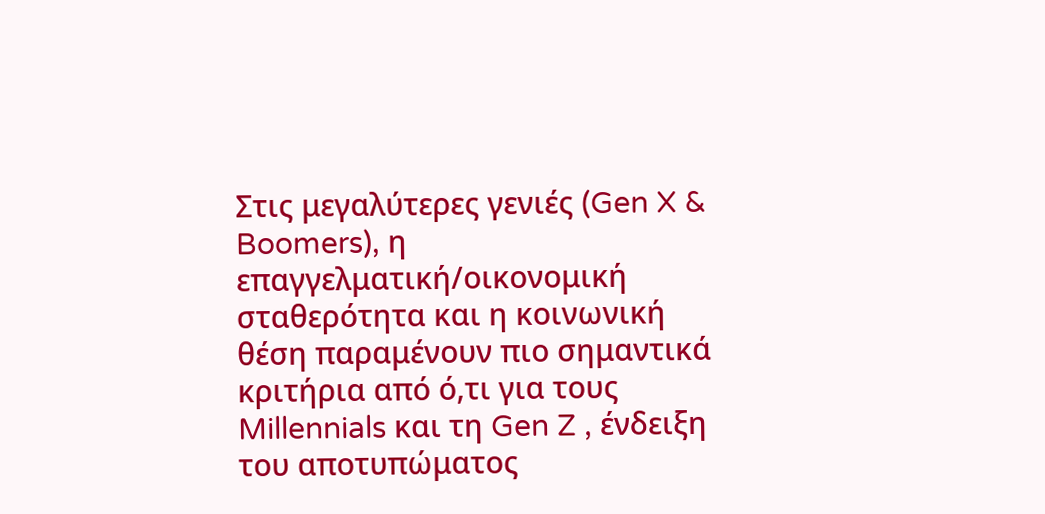Στις μεγαλύτερες γενιές (Gen X & Boomers), η επαγγελματική/οικονομική σταθερότητα και η κοινωνική θέση παραμένουν πιο σημαντικά κριτήρια από ό,τι για τους Millennials και τη Gen Z , ένδειξη του αποτυπώματος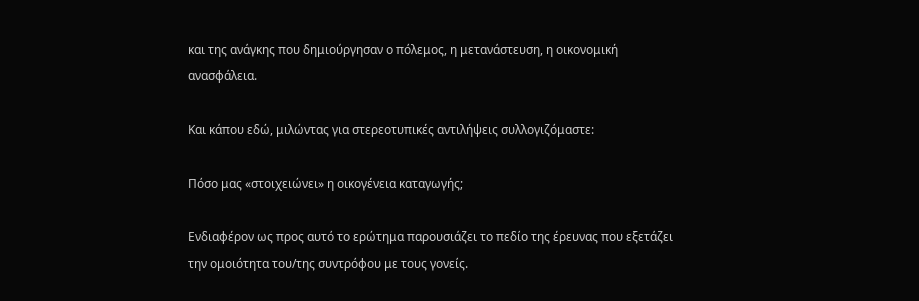και της ανάγκης που δημιούργησαν ο πόλεμος, η μετανάστευση, η οικονομική ανασφάλεια.

Και κάπου εδώ, μιλώντας για στερεοτυπικές αντιλήψεις συλλογιζόμαστε:

Πόσο μας «στοιχειώνει» η οικογένεια καταγωγής;

Ενδιαφέρον ως προς αυτό το ερώτημα παρουσιάζει το πεδίο της έρευνας που εξετάζει την ομοιότητα του/της συντρόφου με τους γονείς.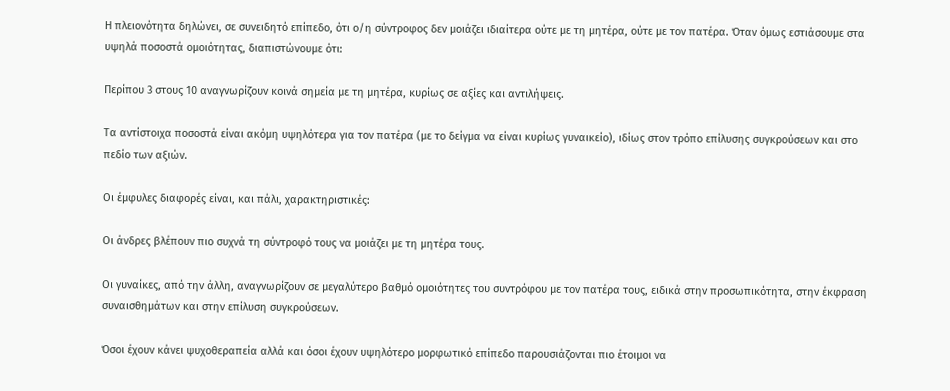Η πλειονότητα δηλώνει, σε συνειδητό επίπεδο, ότι ο/η σύντροφος δεν μοιάζει ιδιαίτερα ούτε με τη μητέρα, ούτε με τον πατέρα. Όταν όμως εστιάσουμε στα υψηλά ποσοστά ομοιότητας, διαπιστώνουμε ότι:

Περίπου 3 στους 10 αναγνωρίζουν κοινά σημεία με τη μητέρα, κυρίως σε αξίες και αντιλήψεις.

Τα αντίστοιχα ποσοστά είναι ακόμη υψηλότερα για τον πατέρα (με το δείγμα να είναι κυρίως γυναικείο), ιδίως στον τρόπο επίλυσης συγκρούσεων και στο πεδίο των αξιών.

Οι έμφυλες διαφορές είναι, και πάλι, χαρακτηριστικές:

Οι άνδρες βλέπουν πιο συχνά τη σύντροφό τους να μοιάζει με τη μητέρα τους.

Οι γυναίκες, από την άλλη, αναγνωρίζουν σε μεγαλύτερο βαθμό ομοιότητες του συντρόφου με τον πατέρα τους, ειδικά στην προσωπικότητα, στην έκφραση συναισθημάτων και στην επίλυση συγκρούσεων.

Όσοι έχουν κάνει ψυχοθεραπεία αλλά και όσοι έχουν υψηλότερο μορφωτικό επίπεδο παρουσιάζονται πιο έτοιμοι να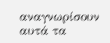αναγνωρίσουν αυτά τα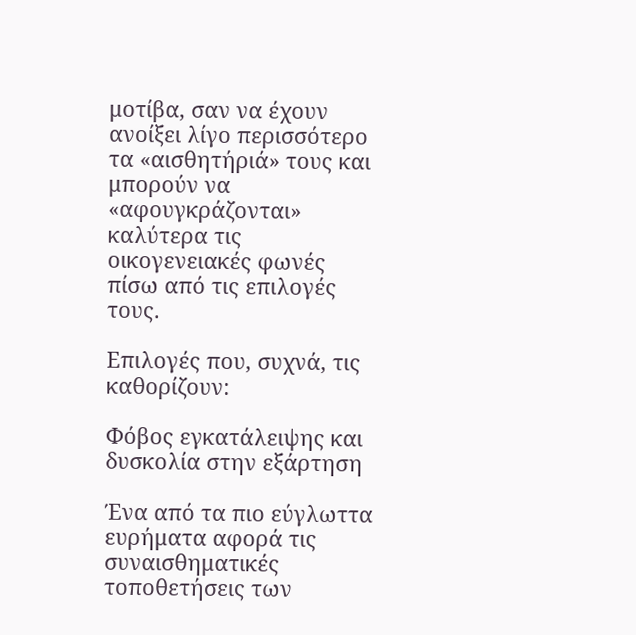μοτίβα, σαν να έχουν ανοίξει λίγο περισσότερο τα «αισθητήριά» τους και μπορούν να «αφουγκράζονται» καλύτερα τις οικογενειακές φωνές πίσω από τις επιλογές τους.

Επιλογές που, συχνά, τις καθορίζουν:

Φόβος εγκατάλειψης και δυσκολία στην εξάρτηση

Ένα από τα πιο εύγλωττα ευρήματα αφορά τις συναισθηματικές τοποθετήσεις των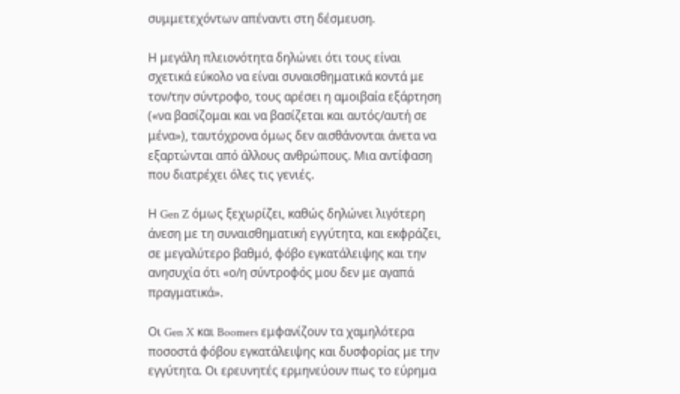συμμετεχόντων απέναντι στη δέσμευση.

Η μεγάλη πλειονότητα δηλώνει ότι τους είναι σχετικά εύκολο να είναι συναισθηματικά κοντά με τον/την σύντροφο, τους αρέσει η αμοιβαία εξάρτηση («να βασίζομαι και να βασίζεται και αυτός/αυτή σε μένα»), ταυτόχρονα όμως δεν αισθάνονται άνετα να εξαρτώνται από άλλους ανθρώπους. Μια αντίφαση που διατρέχει όλες τις γενιές.

Η Gen Z όμως ξεχωρίζει, καθώς δηλώνει λιγότερη άνεση με τη συναισθηματική εγγύτητα, και εκφράζει, σε μεγαλύτερο βαθμό, φόβο εγκατάλειψης και την ανησυχία ότι «ο/η σύντροφός μου δεν με αγαπά πραγματικά».

Οι Gen X και Boomers εμφανίζουν τα χαμηλότερα ποσοστά φόβου εγκατάλειψης και δυσφορίας με την εγγύτητα. Οι ερευνητές ερμηνεύουν πως το εύρημα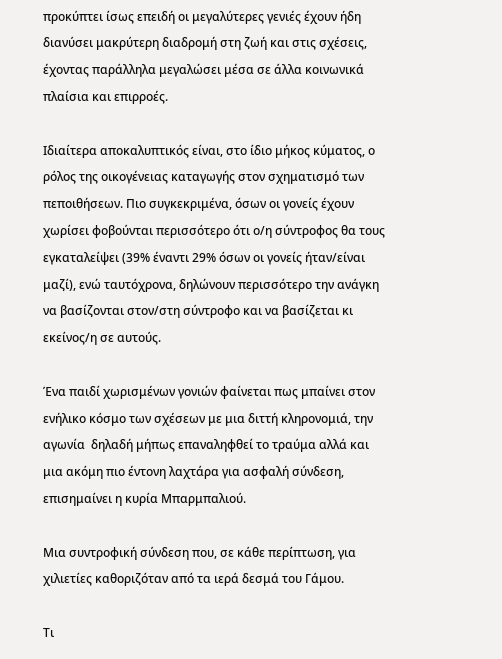προκύπτει ίσως επειδή οι μεγαλύτερες γενιές έχουν ήδη διανύσει μακρύτερη διαδρομή στη ζωή και στις σχέσεις, έχοντας παράλληλα μεγαλώσει μέσα σε άλλα κοινωνικά πλαίσια και επιρροές.

Ιδιαίτερα αποκαλυπτικός είναι, στο ίδιο μήκος κύματος, ο ρόλος της οικογένειας καταγωγής στον σχηματισμό των πεποιθήσεων. Πιο συγκεκριμένα, όσων οι γονείς έχουν χωρίσει φοβούνται περισσότερο ότι ο/η σύντροφος θα τους εγκαταλείψει (39% έναντι 29% όσων οι γονείς ήταν/είναι μαζί), ενώ ταυτόχρονα, δηλώνουν περισσότερο την ανάγκη να βασίζονται στον/στη σύντροφο και να βασίζεται κι εκείνος/η σε αυτούς.

Ένα παιδί χωρισμένων γονιών φαίνεται πως μπαίνει στον ενήλικο κόσμο των σχέσεων με μια διττή κληρονομιά, την αγωνία  δηλαδή μήπως επαναληφθεί το τραύμα αλλά και μια ακόμη πιο έντονη λαχτάρα για ασφαλή σύνδεση, επισημαίνει η κυρία Μπαρμπαλιού.

Μια συντροφική σύνδεση που, σε κάθε περίπτωση, για χιλιετίες καθοριζόταν από τα ιερά δεσμά του Γάμου.

Τι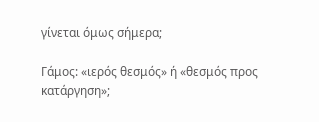γίνεται όμως σήμερα;

Γάμος: «ιερός θεσμός» ή «θεσμός προς κατάργηση»;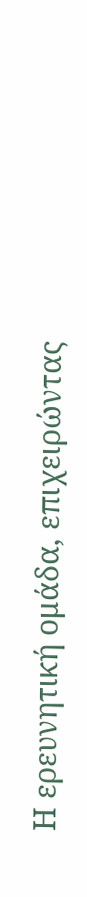Η ερευνητική ομάδα, επιχειρώντας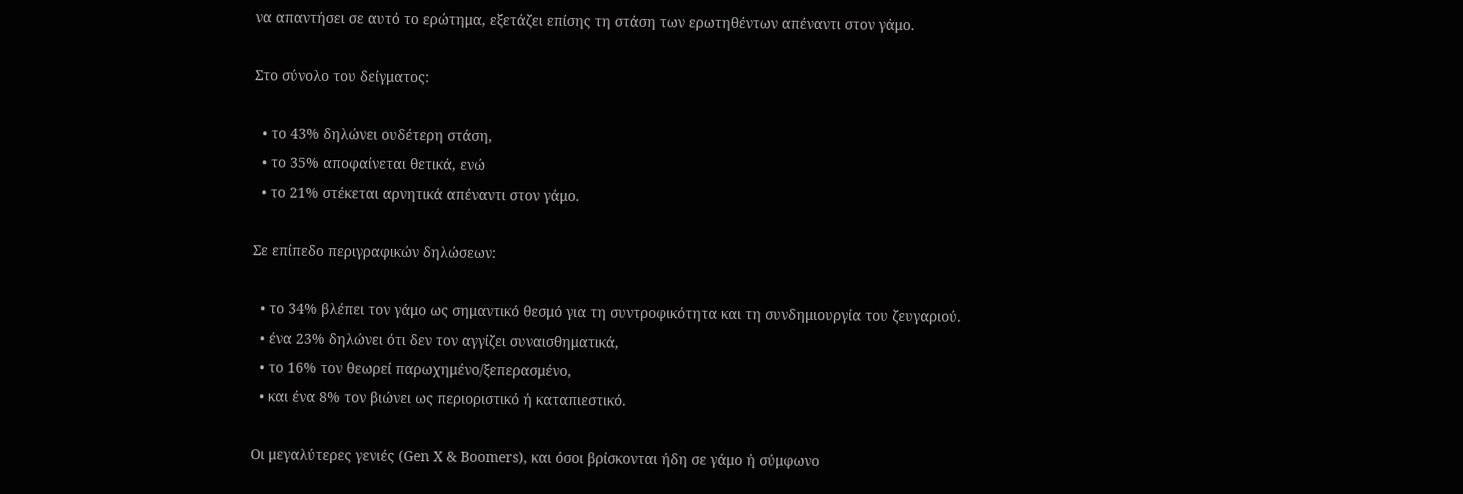να απαντήσει σε αυτό το ερώτημα, εξετάζει επίσης τη στάση των ερωτηθέντων απέναντι στον γάμο.

Στο σύνολο του δείγματος:

  • το 43% δηλώνει ουδέτερη στάση,
  • το 35% αποφαίνεται θετικά, ενώ
  • το 21% στέκεται αρνητικά απέναντι στον γάμο.

Σε επίπεδο περιγραφικών δηλώσεων:

  • το 34% βλέπει τον γάμο ως σημαντικό θεσμό για τη συντροφικότητα και τη συνδημιουργία του ζευγαριού.
  • ένα 23% δηλώνει ότι δεν τον αγγίζει συναισθηματικά,
  • το 16% τον θεωρεί παρωχημένο/ξεπερασμένο,
  • και ένα 8% τον βιώνει ως περιοριστικό ή καταπιεστικό.

Οι μεγαλύτερες γενιές (Gen X & Boomers), και όσοι βρίσκονται ήδη σε γάμο ή σύμφωνο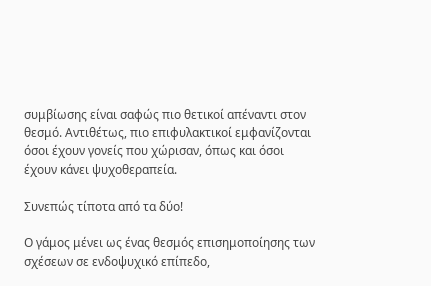συμβίωσης είναι σαφώς πιο θετικοί απέναντι στον θεσμό. Αντιθέτως, πιο επιφυλακτικοί εμφανίζονται όσοι έχουν γονείς που χώρισαν, όπως και όσοι έχουν κάνει ψυχοθεραπεία.

Συνεπώς τίποτα από τα δύο!

Ο γάμος μένει ως ένας θεσμός επισημοποίησης των σχέσεων σε ενδοψυχικό επίπεδο,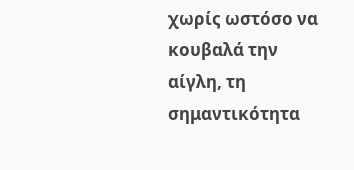χωρίς ωστόσο να κουβαλά την αίγλη, τη σημαντικότητα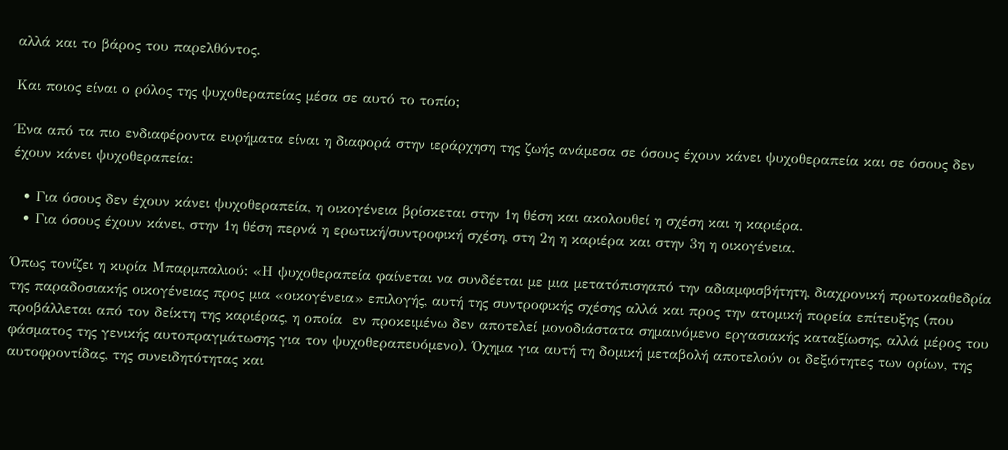αλλά και το βάρος του παρελθόντος.

Και ποιος είναι ο ρόλος της ψυχοθεραπείας μέσα σε αυτό το τοπίο;

Ένα από τα πιο ενδιαφέροντα ευρήματα είναι η διαφορά στην ιεράρχηση της ζωής ανάμεσα σε όσους έχουν κάνει ψυχοθεραπεία και σε όσους δεν έχουν κάνει ψυχοθεραπεία:

  • Για όσους δεν έχουν κάνει ψυχοθεραπεία, η οικογένεια βρίσκεται στην 1η θέση και ακολουθεί η σχέση και η καριέρα.
  • Για όσους έχουν κάνει, στην 1η θέση περνά η ερωτική/συντροφική σχέση, στη 2η η καριέρα και στην 3η η οικογένεια.

Όπως τονίζει η κυρία Μπαρμπαλιού: «Η ψυχοθεραπεία φαίνεται να συνδέεται με μια μετατόπισηαπό την αδιαμφισβήτητη, διαχρονική πρωτοκαθεδρία της παραδοσιακής οικογένειας προς μια «οικογένεια» επιλογής, αυτή της συντροφικής σχέσης αλλά και προς την ατομική πορεία επίτευξης (που προβάλλεται από τον δείκτη της καριέρας, η οποία  εν προκειμένω δεν αποτελεί μονοδιάστατα σημαινόμενο εργασιακής καταξίωσης, αλλά μέρος του φάσματος της γενικής αυτοπραγμάτωσης για τον ψυχοθεραπευόμενο). Όχημα για αυτή τη δομική μεταβολή αποτελούν οι δεξιότητες των ορίων, της αυτοφροντίδας, της συνειδητότητας και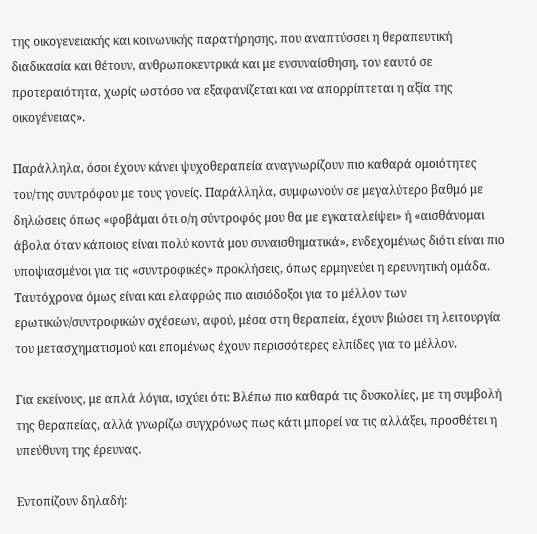της οικογενειακής και κοινωνικής παρατήρησης, που αναπτύσσει η θεραπευτική διαδικασία και θέτουν, ανθρωποκεντρικά και με ενσυναίσθηση, τον εαυτό σε προτεραιότητα, χωρίς ωστόσο να εξαφανίζεται και να απορρίπτεται η αξία της οικογένειας».

Παράλληλα, όσοι έχουν κάνει ψυχοθεραπεία αναγνωρίζουν πιο καθαρά ομοιότητες του/της συντρόφου με τους γονείς. Παράλληλα, συμφωνούν σε μεγαλύτερο βαθμό με δηλώσεις όπως «φοβάμαι ότι ο/η σύντροφός μου θα με εγκαταλείψει» ή «αισθάνομαι άβολα όταν κάποιος είναι πολύ κοντά μου συναισθηματικά», ενδεχομένως διότι είναι πιο υποψιασμένοι για τις «συντροφικές» προκλήσεις, όπως ερμηνεύει η ερευνητική ομάδα. Ταυτόχρονα όμως είναι και ελαφρώς πιο αισιόδοξοι για το μέλλον των ερωτικών/συντροφικών σχέσεων, αφού, μέσα στη θεραπεία, έχουν βιώσει τη λειτουργία του μετασχηματισμού και επομένως έχουν περισσότερες ελπίδες για το μέλλον.

Για εκείνους, με απλά λόγια, ισχύει ότι: Βλέπω πιο καθαρά τις δυσκολίες, με τη συμβολή της θεραπείας, αλλά γνωρίζω συγχρόνως πως κάτι μπορεί να τις αλλάξει, προσθέτει η υπεύθυνη της έρευνας.

Εντοπίζουν δηλαδή: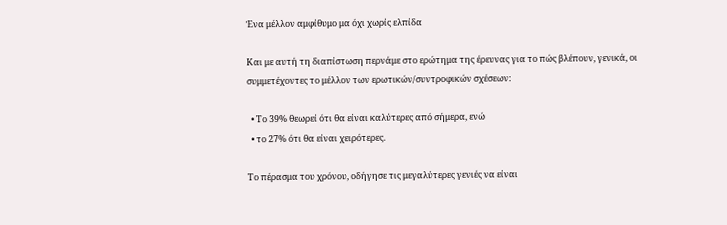Ένα μέλλον αμφίθυμο μα όχι χωρίς ελπίδα

Και με αυτή τη διαπίστωση περνάμε στο ερώτημα της έρευνας για το πώς βλέπουν, γενικά, οι συμμετέχοντες το μέλλον των ερωτικών/συντροφικών σχέσεων:

  • Το 39% θεωρεί ότι θα είναι καλύτερες από σήμερα, ενώ
  • το 27% ότι θα είναι χειρότερες.

Το πέρασμα του χρόνου, οδήγησε τις μεγαλύτερες γενιές να είναι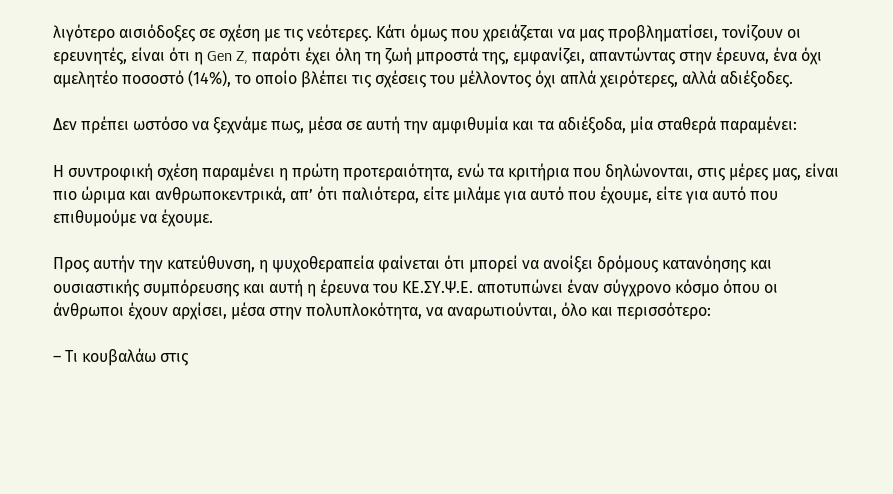λιγότερο αισιόδοξες σε σχέση με τις νεότερες. Κάτι όμως που χρειάζεται να μας προβληματίσει, τονίζουν οι ερευνητές, είναι ότι η Gen Z, παρότι έχει όλη τη ζωή μπροστά της, εμφανίζει, απαντώντας στην έρευνα, ένα όχι αμελητέο ποσοστό (14%), το οποίο βλέπει τις σχέσεις του μέλλοντος όχι απλά χειρότερες, αλλά αδιέξοδες.

Δεν πρέπει ωστόσο να ξεχνάμε πως, μέσα σε αυτή την αμφιθυμία και τα αδιέξοδα, μία σταθερά παραμένει:

Η συντροφική σχέση παραμένει η πρώτη προτεραιότητα, ενώ τα κριτήρια που δηλώνονται, στις μέρες μας, είναι πιο ώριμα και ανθρωποκεντρικά, απ’ ότι παλιότερα, είτε μιλάμε για αυτό που έχουμε, είτε για αυτό που επιθυμούμε να έχουμε.

Προς αυτήν την κατεύθυνση, η ψυχοθεραπεία φαίνεται ότι μπορεί να ανοίξει δρόμους κατανόησης και ουσιαστικής συμπόρευσης και αυτή η έρευνα του ΚΕ.ΣΥ.Ψ.Ε. αποτυπώνει έναν σύγχρονο κόσμο όπου οι άνθρωποι έχουν αρχίσει, μέσα στην πολυπλοκότητα, να αναρωτιούνται, όλο και περισσότερο:

– Τι κουβαλάω στις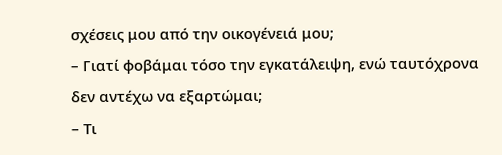σχέσεις μου από την οικογένειά μου;
– Γιατί φοβάμαι τόσο την εγκατάλειψη, ενώ ταυτόχρονα δεν αντέχω να εξαρτώμαι;
– Τι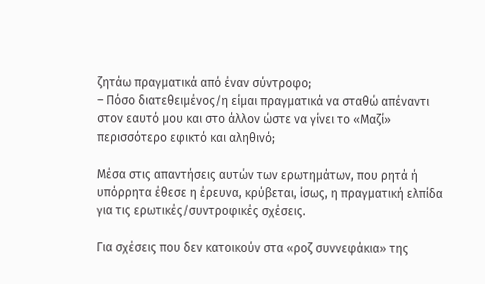ζητάω πραγματικά από έναν σύντροφο;
– Πόσο διατεθειμένος/η είμαι πραγματικά να σταθώ απέναντι στον εαυτό μου και στο άλλον ώστε να γίνει το «Μαζί» περισσότερο εφικτό και αληθινό;

Μέσα στις απαντήσεις αυτών των ερωτημάτων, που ρητά ή υπόρρητα έθεσε η έρευνα, κρύβεται, ίσως, η πραγματική ελπίδα για τις ερωτικές/συντροφικές σχέσεις.

Για σχέσεις που δεν κατοικούν στα «ροζ συννεφάκια» της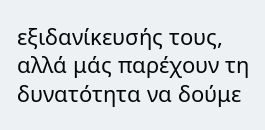εξιδανίκευσής τους, αλλά μάς παρέχουν τη δυνατότητα να δούμε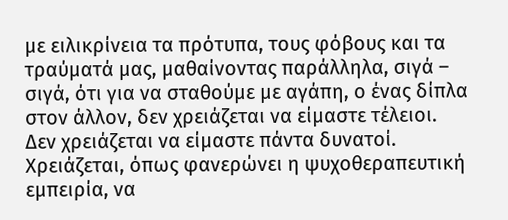με ειλικρίνεια τα πρότυπα, τους φόβους και τα τραύματά μας, μαθαίνοντας παράλληλα, σιγά – σιγά, ότι για να σταθούμε με αγάπη, ο ένας δίπλα στον άλλον, δεν χρειάζεται να είμαστε τέλειοι. Δεν χρειάζεται να είμαστε πάντα δυνατοί. Χρειάζεται, όπως φανερώνει η ψυχοθεραπευτική εμπειρία, να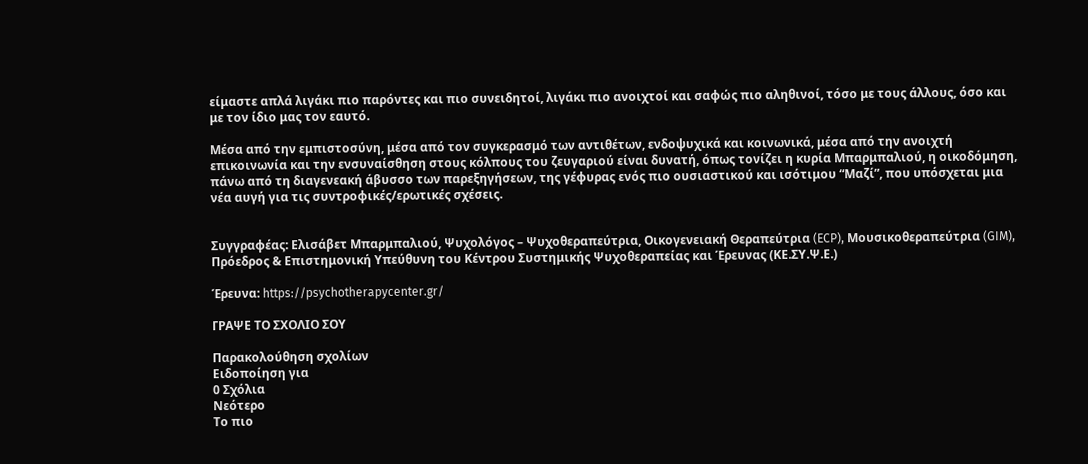είμαστε απλά λιγάκι πιο παρόντες και πιο συνειδητοί, λιγάκι πιο ανοιχτοί και σαφώς πιο αληθινοί, τόσο με τους άλλους, όσο και με τον ίδιο μας τον εαυτό.

Μέσα από την εμπιστοσύνη, μέσα από τον συγκερασμό των αντιθέτων, ενδοψυχικά και κοινωνικά, μέσα από την ανοιχτή επικοινωνία και την ενσυναίσθηση στους κόλπους του ζευγαριού είναι δυνατή, όπως τονίζει η κυρία Μπαρμπαλιού, η οικοδόμηση, πάνω από τη διαγενεακή άβυσσο των παρεξηγήσεων, της γέφυρας ενός πιο ουσιαστικού και ισότιμου “Μαζί”, που υπόσχεται μια νέα αυγή για τις συντροφικές/ερωτικές σχέσεις.


Συγγραφέας: Ελισάβετ Μπαρμπαλιού, Ψυχολόγος – Ψυχοθεραπεύτρια, Οικογενειακή Θεραπεύτρια (ECP), Μουσικοθεραπεύτρια (GIM), Πρόεδρος & Επιστημονική Υπεύθυνη του Κέντρου Συστημικής Ψυχοθεραπείας και Έρευνας (ΚΕ.ΣΥ.Ψ.Ε.)

Έρευνα: https://psychotherapycenter.gr/

ΓΡΑΨΕ ΤΟ ΣΧΟΛΙΟ ΣΟΥ

Παρακολούθηση σχολίων
Ειδοποίηση για
0 Σχόλια
Νεότερο
Το πιο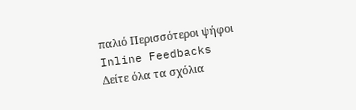παλιό Περισσότεροι ψήφοι
Inline Feedbacks
Δείτε όλα τα σχόλια